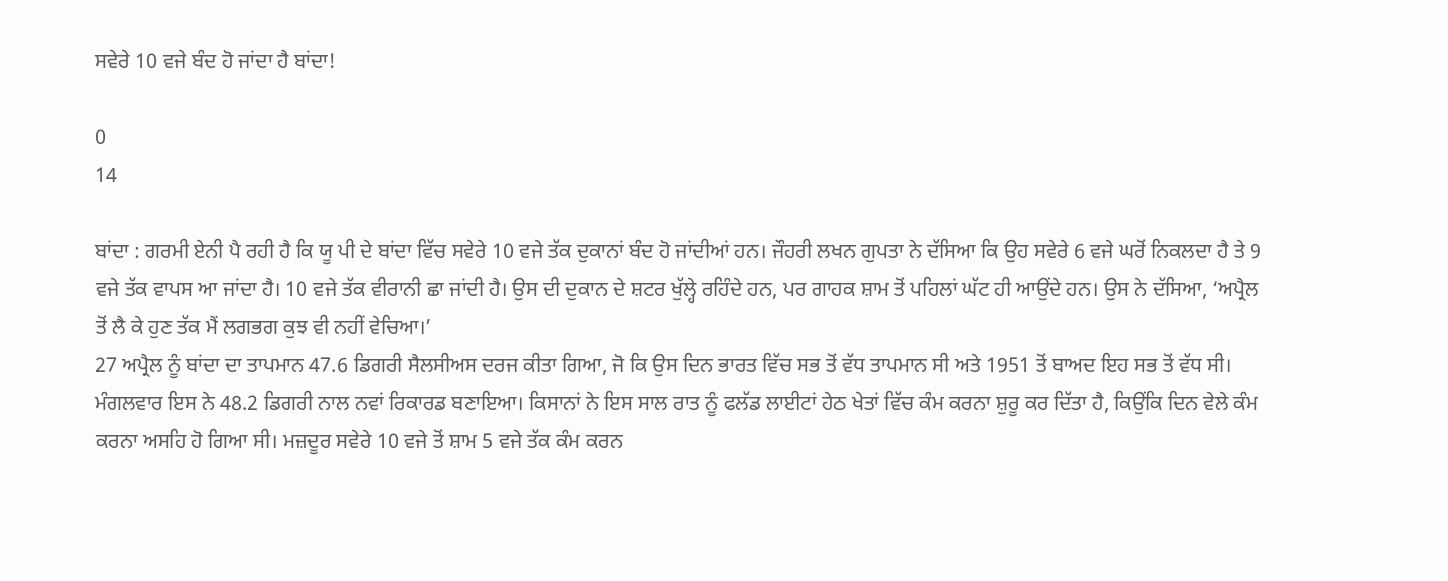ਸਵੇਰੇ 10 ਵਜੇ ਬੰਦ ਹੋ ਜਾਂਦਾ ਹੈ ਬਾਂਦਾ!

0
14

ਬਾਂਦਾ : ਗਰਮੀ ਏਨੀ ਪੈ ਰਹੀ ਹੈ ਕਿ ਯੂ ਪੀ ਦੇ ਬਾਂਦਾ ਵਿੱਚ ਸਵੇਰੇ 10 ਵਜੇ ਤੱਕ ਦੁਕਾਨਾਂ ਬੰਦ ਹੋ ਜਾਂਦੀਆਂ ਹਨ। ਜੌਹਰੀ ਲਖਨ ਗੁਪਤਾ ਨੇ ਦੱਸਿਆ ਕਿ ਉਹ ਸਵੇਰੇ 6 ਵਜੇ ਘਰੋਂ ਨਿਕਲਦਾ ਹੈ ਤੇ 9 ਵਜੇ ਤੱਕ ਵਾਪਸ ਆ ਜਾਂਦਾ ਹੈ। 10 ਵਜੇ ਤੱਕ ਵੀਰਾਨੀ ਛਾ ਜਾਂਦੀ ਹੈ। ਉਸ ਦੀ ਦੁਕਾਨ ਦੇ ਸ਼ਟਰ ਖੁੱਲ੍ਹੇ ਰਹਿੰਦੇ ਹਨ, ਪਰ ਗਾਹਕ ਸ਼ਾਮ ਤੋਂ ਪਹਿਲਾਂ ਘੱਟ ਹੀ ਆਉਂਦੇ ਹਨ। ਉਸ ਨੇ ਦੱਸਿਆ, ‘ਅਪ੍ਰੈਲ ਤੋਂ ਲੈ ਕੇ ਹੁਣ ਤੱਕ ਮੈਂ ਲਗਭਗ ਕੁਝ ਵੀ ਨਹੀਂ ਵੇਚਿਆ।’
27 ਅਪ੍ਰੈਲ ਨੂੰ ਬਾਂਦਾ ਦਾ ਤਾਪਮਾਨ 47.6 ਡਿਗਰੀ ਸੈਲਸੀਅਸ ਦਰਜ ਕੀਤਾ ਗਿਆ, ਜੋ ਕਿ ਉਸ ਦਿਨ ਭਾਰਤ ਵਿੱਚ ਸਭ ਤੋਂ ਵੱਧ ਤਾਪਮਾਨ ਸੀ ਅਤੇ 1951 ਤੋਂ ਬਾਅਦ ਇਹ ਸਭ ਤੋਂ ਵੱਧ ਸੀ। ਮੰਗਲਵਾਰ ਇਸ ਨੇ 48.2 ਡਿਗਰੀ ਨਾਲ ਨਵਾਂ ਰਿਕਾਰਡ ਬਣਾਇਆ। ਕਿਸਾਨਾਂ ਨੇ ਇਸ ਸਾਲ ਰਾਤ ਨੂੰ ਫਲੱਡ ਲਾਈਟਾਂ ਹੇਠ ਖੇਤਾਂ ਵਿੱਚ ਕੰਮ ਕਰਨਾ ਸ਼ੁਰੂ ਕਰ ਦਿੱਤਾ ਹੈ, ਕਿਉਂਕਿ ਦਿਨ ਵੇਲੇ ਕੰਮ ਕਰਨਾ ਅਸਹਿ ਹੋ ਗਿਆ ਸੀ। ਮਜ਼ਦੂਰ ਸਵੇਰੇ 10 ਵਜੇ ਤੋਂ ਸ਼ਾਮ 5 ਵਜੇ ਤੱਕ ਕੰਮ ਕਰਨ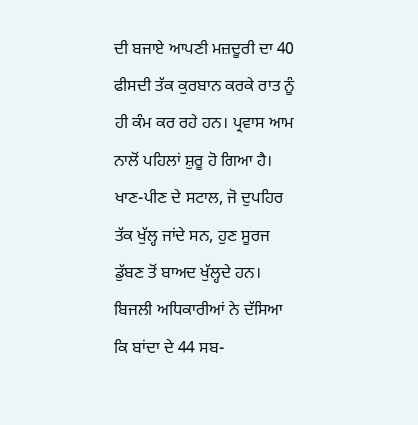ਦੀ ਬਜਾਏ ਆਪਣੀ ਮਜ਼ਦੂਰੀ ਦਾ 40 ਫੀਸਦੀ ਤੱਕ ਕੁਰਬਾਨ ਕਰਕੇ ਰਾਤ ਨੂੰ ਹੀ ਕੰਮ ਕਰ ਰਹੇ ਹਨ। ਪ੍ਰਵਾਸ ਆਮ ਨਾਲੋਂ ਪਹਿਲਾਂ ਸ਼ੁਰੂ ਹੋ ਗਿਆ ਹੈ। ਖਾਣ-ਪੀਣ ਦੇ ਸਟਾਲ, ਜੋ ਦੁਪਹਿਰ ਤੱਕ ਖੁੱਲ੍ਹ ਜਾਂਦੇ ਸਨ, ਹੁਣ ਸੂਰਜ ਡੁੱਬਣ ਤੋਂ ਬਾਅਦ ਖੁੱਲ੍ਹਦੇ ਹਨ।
ਬਿਜਲੀ ਅਧਿਕਾਰੀਆਂ ਨੇ ਦੱਸਿਆ ਕਿ ਬਾਂਦਾ ਦੇ 44 ਸਬ-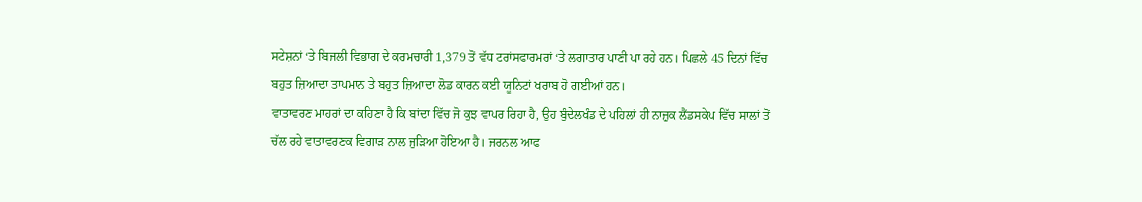ਸਟੇਸ਼ਨਾਂ ‘ਤੇ ਬਿਜਲੀ ਵਿਭਾਗ ਦੇ ਕਰਮਚਾਰੀ 1,379 ਤੋਂ ਵੱਧ ਟਰਾਂਸਫਾਰਮਰਾਂ ‘ਤੇ ਲਗਾਤਾਰ ਪਾਣੀ ਪਾ ਰਹੇ ਹਨ। ਪਿਛਲੇ 45 ਦਿਨਾਂ ਵਿੱਚ ਬਹੁਤ ਜ਼ਿਆਦਾ ਤਾਪਮਾਨ ਤੇ ਬਹੁਤ ਜ਼ਿਆਦਾ ਲੋਡ ਕਾਰਨ ਕਈ ਯੂਨਿਟਾਂ ਖਰਾਬ ਹੋ ਗਈਆਂ ਹਨ।
ਵਾਤਾਵਰਣ ਮਾਹਰਾਂ ਦਾ ਕਹਿਣਾ ਹੈ ਕਿ ਬਾਂਦਾ ਵਿੱਚ ਜੋ ਕੁਝ ਵਾਪਰ ਰਿਹਾ ਹੈ, ਉਹ ਬੁੰਦੇਲਖੰਡ ਦੇ ਪਹਿਲਾਂ ਹੀ ਨਾਜ਼ੁਕ ਲੈਂਡਸਕੇਪ ਵਿੱਚ ਸਾਲਾਂ ਤੋਂ ਚੱਲ ਰਹੇ ਵਾਤਾਵਰਣਕ ਵਿਗਾੜ ਨਾਲ ਜੁੜਿਆ ਹੋਇਆ ਹੈ। ਜਰਨਲ ਆਫ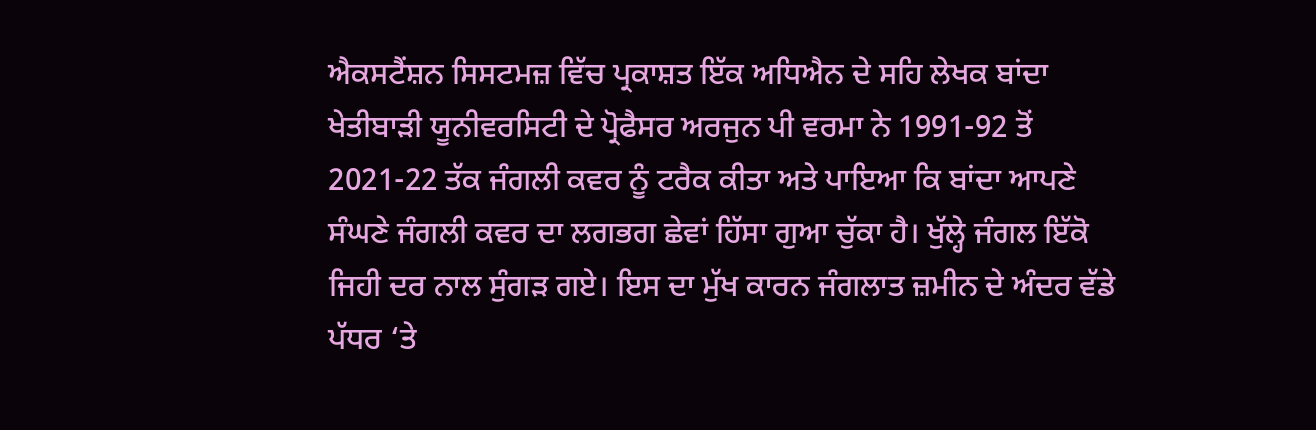ਐਕਸਟੈਂਸ਼ਨ ਸਿਸਟਮਜ਼ ਵਿੱਚ ਪ੍ਰਕਾਸ਼ਤ ਇੱਕ ਅਧਿਐਨ ਦੇ ਸਹਿ ਲੇਖਕ ਬਾਂਦਾ ਖੇਤੀਬਾੜੀ ਯੂਨੀਵਰਸਿਟੀ ਦੇ ਪ੍ਰੋਫੈਸਰ ਅਰਜੁਨ ਪੀ ਵਰਮਾ ਨੇ 1991-92 ਤੋਂ 2021-22 ਤੱਕ ਜੰਗਲੀ ਕਵਰ ਨੂੰ ਟਰੈਕ ਕੀਤਾ ਅਤੇ ਪਾਇਆ ਕਿ ਬਾਂਦਾ ਆਪਣੇ ਸੰਘਣੇ ਜੰਗਲੀ ਕਵਰ ਦਾ ਲਗਭਗ ਛੇਵਾਂ ਹਿੱਸਾ ਗੁਆ ਚੁੱਕਾ ਹੈ। ਖੁੱਲ੍ਹੇ ਜੰਗਲ ਇੱਕੋ ਜਿਹੀ ਦਰ ਨਾਲ ਸੁੰਗੜ ਗਏ। ਇਸ ਦਾ ਮੁੱਖ ਕਾਰਨ ਜੰਗਲਾਤ ਜ਼ਮੀਨ ਦੇ ਅੰਦਰ ਵੱਡੇ ਪੱਧਰ ‘ਤੇ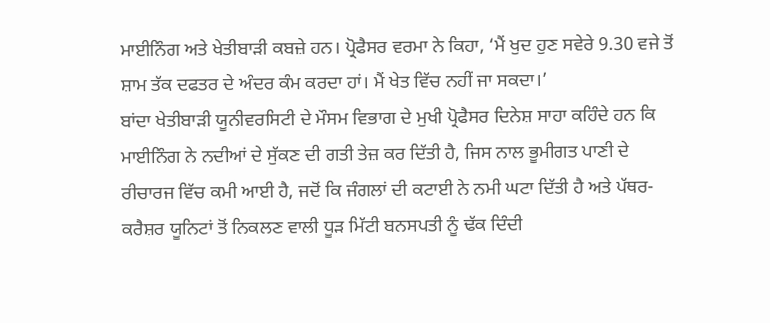ਮਾਈਨਿੰਗ ਅਤੇ ਖੇਤੀਬਾੜੀ ਕਬਜ਼ੇ ਹਨ। ਪ੍ਰੋਫੈਸਰ ਵਰਮਾ ਨੇ ਕਿਹਾ, ‘ਮੈਂ ਖੁਦ ਹੁਣ ਸਵੇਰੇ 9.30 ਵਜੇ ਤੋਂ ਸ਼ਾਮ ਤੱਕ ਦਫਤਰ ਦੇ ਅੰਦਰ ਕੰਮ ਕਰਦਾ ਹਾਂ। ਮੈਂ ਖੇਤ ਵਿੱਚ ਨਹੀਂ ਜਾ ਸਕਦਾ।’
ਬਾਂਦਾ ਖੇਤੀਬਾੜੀ ਯੂਨੀਵਰਸਿਟੀ ਦੇ ਮੌਸਮ ਵਿਭਾਗ ਦੇ ਮੁਖੀ ਪ੍ਰੋਫੈਸਰ ਦਿਨੇਸ਼ ਸਾਹਾ ਕਹਿੰਦੇ ਹਨ ਕਿ ਮਾਈਨਿੰਗ ਨੇ ਨਦੀਆਂ ਦੇ ਸੁੱਕਣ ਦੀ ਗਤੀ ਤੇਜ਼ ਕਰ ਦਿੱਤੀ ਹੈ, ਜਿਸ ਨਾਲ ਭੂਮੀਗਤ ਪਾਣੀ ਦੇ ਰੀਚਾਰਜ ਵਿੱਚ ਕਮੀ ਆਈ ਹੈ, ਜਦੋਂ ਕਿ ਜੰਗਲਾਂ ਦੀ ਕਟਾਈ ਨੇ ਨਮੀ ਘਟਾ ਦਿੱਤੀ ਹੈ ਅਤੇ ਪੱਥਰ-ਕਰੈਸ਼ਰ ਯੂਨਿਟਾਂ ਤੋਂ ਨਿਕਲਣ ਵਾਲੀ ਧੂੜ ਮਿੱਟੀ ਬਨਸਪਤੀ ਨੂੰ ਢੱਕ ਦਿੰਦੀ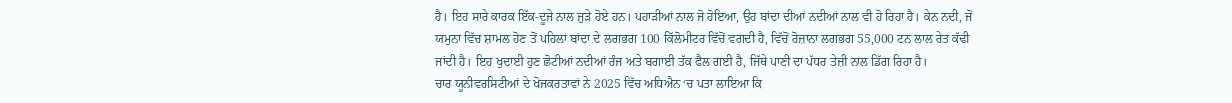ਹੈ। ਇਹ ਸਾਰੇ ਕਾਰਕ ਇੱਕ-ਦੂਜੇ ਨਾਲ ਜੁੜੇ ਹੋਏ ਹਨ। ਪਹਾੜੀਆਂ ਨਾਲ ਜੋ ਹੋਇਆ, ਉਹ ਬਾਂਦਾ ਦੀਆਂ ਨਦੀਆਂ ਨਾਲ ਵੀ ਹੋ ਰਿਹਾ ਹੈ। ਕੇਨ ਨਦੀ, ਜੋ ਯਮੁਨਾ ਵਿੱਚ ਸ਼ਾਮਲ ਹੋਣ ਤੋਂ ਪਹਿਲਾਂ ਬਾਂਦਾ ਦੇ ਲਗਭਗ 100 ਕਿੱਲੋਮੀਟਰ ਵਿੱਚੋਂ ਵਗਦੀ ਹੈ, ਵਿੱਚੋਂ ਰੋਜ਼ਾਨਾ ਲਗਭਗ 55,000 ਟਨ ਲਾਲ ਰੇਤ ਕੱਢੀ ਜਾਂਦੀ ਹੈ। ਇਹ ਖੁਦਾਈ ਹੁਣ ਛੋਟੀਆਂ ਨਦੀਆਂ ਰੰਜ ਅਤੇ ਬਗਾਈ ਤੱਕ ਫੈਲ ਗਈ ਹੈ, ਜਿੱਥੇ ਪਾਣੀ ਦਾ ਪੱਧਰ ਤੇਜ਼ੀ ਨਾਲ ਡਿੱਗ ਰਿਹਾ ਹੈ।
ਚਾਰ ਯੂਨੀਵਰਸਿਟੀਆਂ ਦੇ ਖੋਜਕਰਤਾਵਾਂ ਨੇ 2025 ਵਿੱਚ ਅਧਿਐਨ ‘ਚ ਪਤਾ ਲਾਇਆ ਕਿ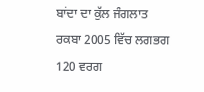ਬਾਂਦਾ ਦਾ ਕੁੱਲ ਜੰਗਲਾਤ ਰਕਬਾ 2005 ਵਿੱਚ ਲਗਭਗ 120 ਵਰਗ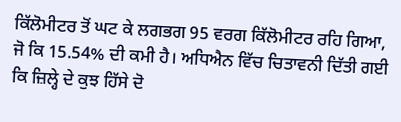ਕਿੱਲੋਮੀਟਰ ਤੋਂ ਘਟ ਕੇ ਲਗਭਗ 95 ਵਰਗ ਕਿੱਲੋਮੀਟਰ ਰਹਿ ਗਿਆ, ਜੋ ਕਿ 15.54% ਦੀ ਕਮੀ ਹੈ। ਅਧਿਐਨ ਵਿੱਚ ਚਿਤਾਵਨੀ ਦਿੱਤੀ ਗਈ ਕਿ ਜ਼ਿਲ੍ਹੇ ਦੇ ਕੁਝ ਹਿੱਸੇ ਦੋ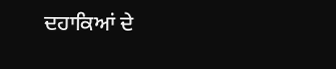ਦਹਾਕਿਆਂ ਦੇ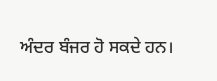ਅੰਦਰ ਬੰਜਰ ਹੋ ਸਕਦੇ ਹਨ।